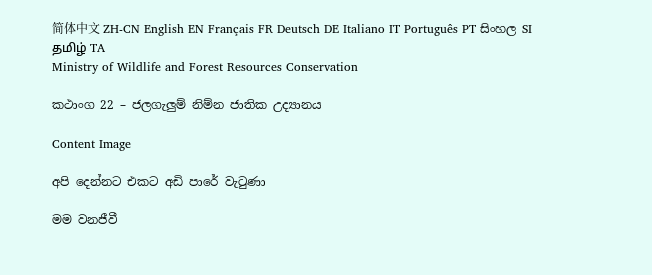简体中文 ZH-CN English EN Français FR Deutsch DE Italiano IT Português PT සිංහල SI தமிழ் TA
Ministry of Wildlife and Forest Resources Conservation

කථාංග 22 – ජලගැලුම් නිම්න ජාතික උද්‍යානය

Content Image

අපි දෙන්නට එකට අඩි පාරේ වැටුණා

මම වනජීවී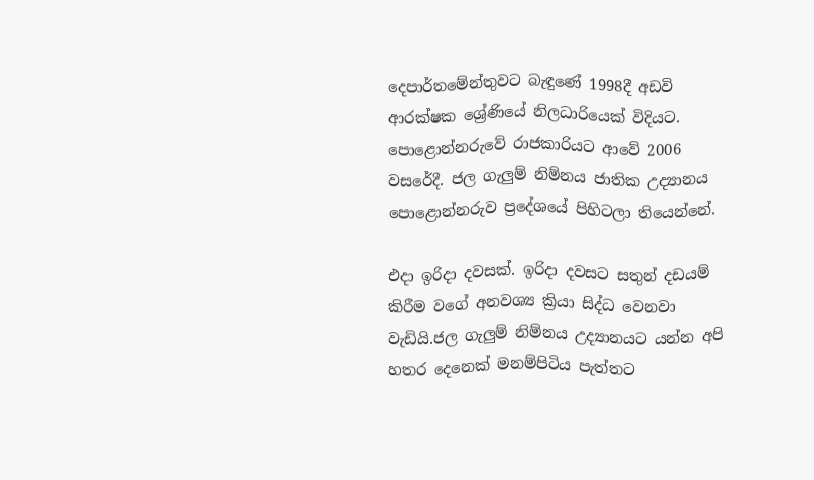දෙපාර්තමේන්තුවට බැඳුණේ 1998දී අඩවි ආරක්ෂක ශ්‍රේණියේ නිලධාරියෙක් විදියට. පො‍ළොන්නරුවේ රාජකාරියට ආවේ 2006 වසරේදී. ජල ගැලුම් නිම්නය ජාතික උද්‍යානය පොළොන්නරුව ප්‍රදේශයේ පිහිටලා තියෙන්නේ.

එදා ඉරිදා දවසක්. ඉරිදා දවසට සතුන් දඩයම් කිරීම වගේ අනවශ්‍ය ක්‍රියා සිද්ධ වෙනවා වැඩියි.ජල ගැලුම් නිම්නය උද්‍යානයට යන්න අපි හතර දෙනෙක් මනම්පිටිය පැත්තට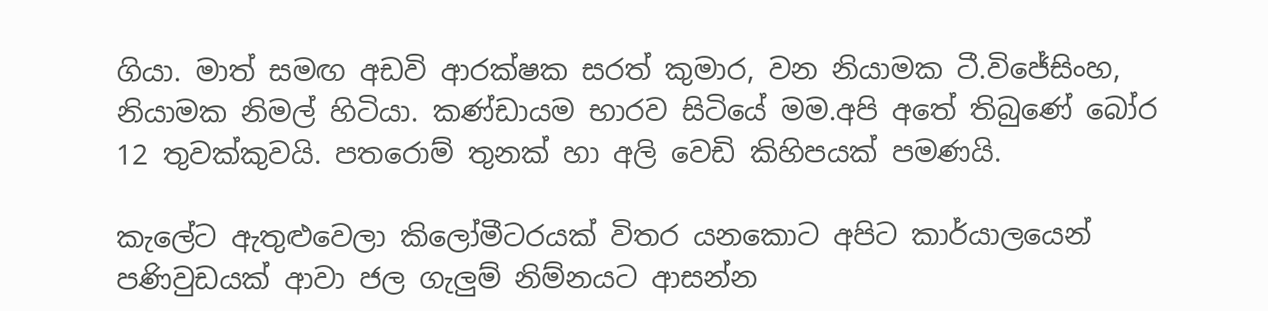ගියා. මාත් සමඟ අඩවි ආරක්ෂක සරත් කුමාර, වන නියාමක ටී.විජේසිංහ, නියාමක නිමල් හිටියා. කණ්ඩායම භාරව සිටියේ මම.අපි අතේ තිබුණේ බෝර 12 තුවක්කුවයි. පතරොම් තුනක් හා අලි වෙඩි කිහිපයක් පමණයි.

කැලේට ඇතුළුවෙලා කිලෝමීටරයක් විතර යනකොට අපිට කාර්යාලයෙන් පණිවුඩයක් ආවා ජල ගැලුම් නිම්නයට ආසන්න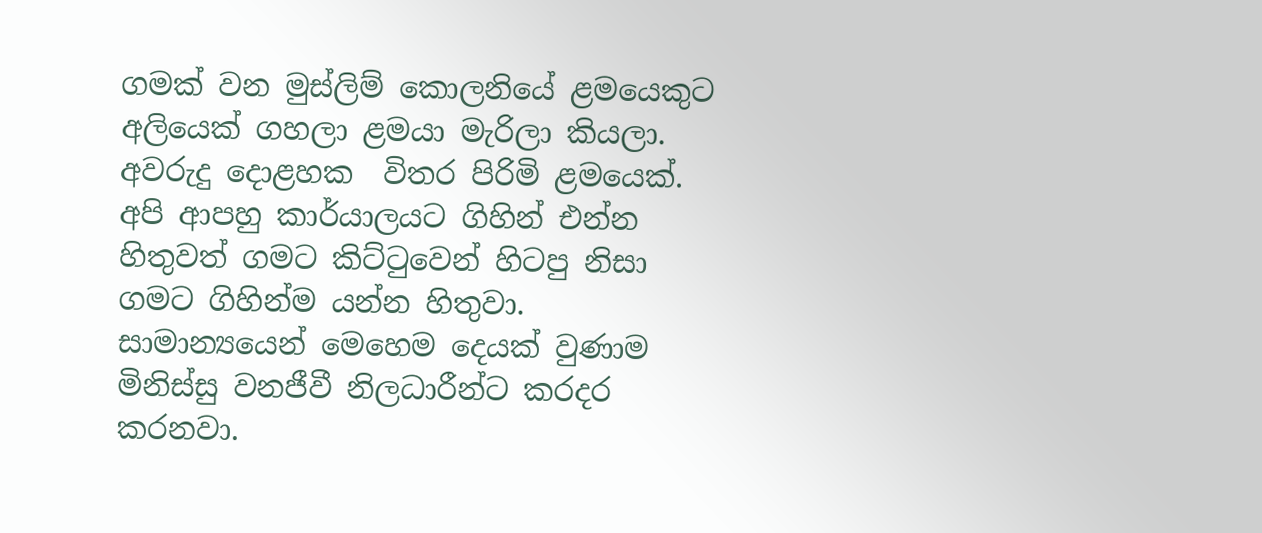ගමක් වන මුස්ලිම් කොලනියේ ළමයෙකුට අලියෙක් ගහලා ළමයා මැරිලා කියලා. අවරුදු දොළහක  විතර පිරිමි ළමයෙක්. අපි ආපහු කාර්යාලයට ගිහින් එන්න හිතුවත් ගමට කිට්ටුවෙන් හිටපු නිසා ගමට ගිහින්ම යන්න හිතුවා. සාමාන්‍යයෙන් මෙහෙම දෙයක් වුණාම මිනිස්සු වනජීවී නිලධාරීන්ට කරදර කරනවා.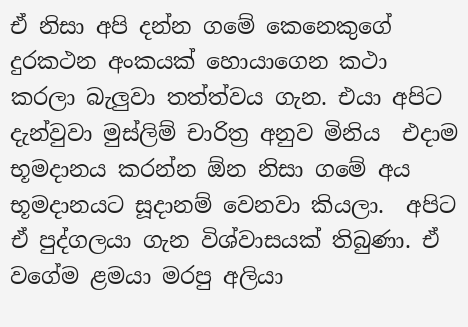ඒ නිසා අපි දන්න ගමේ කෙනෙකුගේ දුරකථන අංකයක් හොයාගෙන කථා කරලා බැලුවා තත්ත්වය ගැන. එයා අපිට දැන්වුවා මුස්ලිම් චාරිත්‍ර අනුව මිනිය  එදාම භූමදානය කරන්න ඕන නිසා ගමේ අය භූමදානයට සූදානම් වෙනවා කියලා.  අපිට ඒ පුද්ගලයා ගැන විශ්වාසයක් තිබුණා. ඒ වගේම ළමයා මරපු අලියා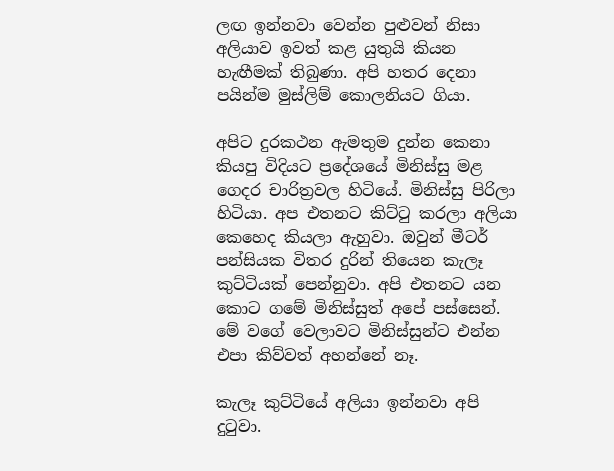ලඟ ඉන්නවා වෙන්න පුළුවන් නිසා අලියාව ඉවත් කළ යුතුයි කියන හැඟීමක් තිබුණා. අපි හතර දෙනා පයින්ම මුස්ලිම් කොලනියට ගියා.

අපිට දුරකථන ඇමතුම දුන්න කෙනා කියපු විදියට ප්‍රදේශයේ මිනිස්සු මළ ගෙදර චාරිත්‍රවල හිටියේ. මිනිස්සු පිරිලා හිටියා. අප එතනට කිට්ටු කරලා අලියා කෙහෙද කියලා ඇහුවා. ඔවුන් මීටර් පන්සියක විතර දුරින් තියෙන කැලෑ කුට්ටියක් පෙන්නුවා. අපි එතනට යන කොට ගමේ මිනිස්සුත් අපේ පස්සෙන්. මේ වගේ වෙලාවට මිනිස්සුන්ට එන්න එපා කිව්වත් අහන්නේ නෑ.

කැලෑ කුට්ටියේ අලියා ඉන්නවා අපි දුටුවා.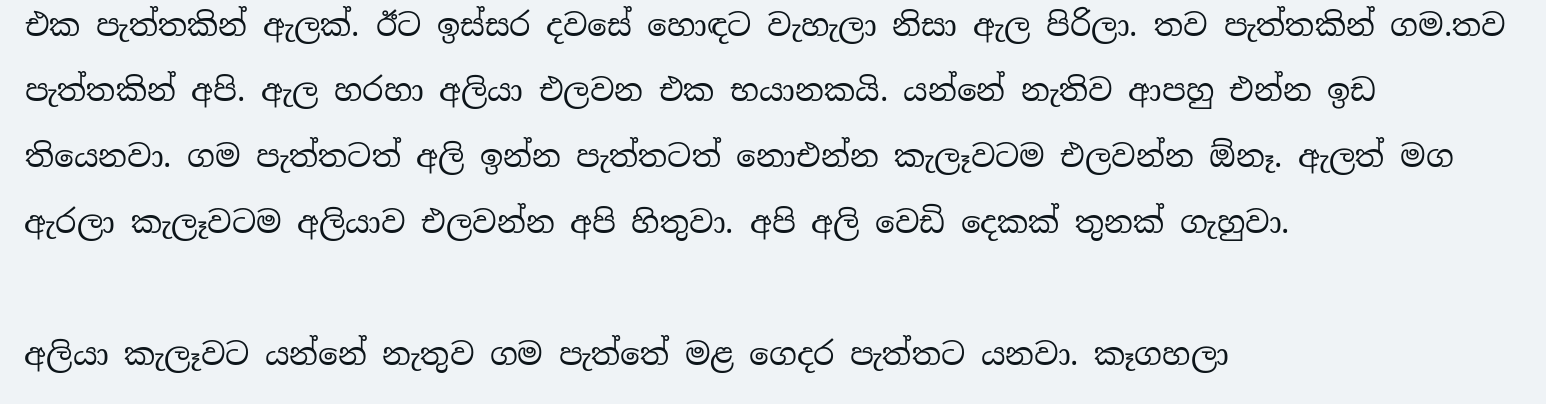එක පැත්තකින් ඇලක්. ඊට ඉස්සර දවසේ හොඳට වැහැලා නිසා ඇල පිරිලා. තව පැත්තකින් ගම.තව පැත්තකින් අපි. ඇල හරහා අලියා එලවන එක භයානකයි. යන්නේ නැතිව ආපහු එන්න ඉඩ තියෙනවා. ගම පැත්තටත් අලි ඉන්න පැත්තටත් නොඑන්න කැලෑවටම එලවන්න ඕනෑ. ඇලත් මග ඇරලා කැලෑවටම අලියාව එලවන්න අපි හිතුවා. අපි අලි වෙඩි දෙකක් තුනක් ගැහුවා.

අලියා කැලෑවට යන්නේ නැතුව ගම පැත්තේ මළ ගෙදර පැත්තට යනවා. කෑගහලා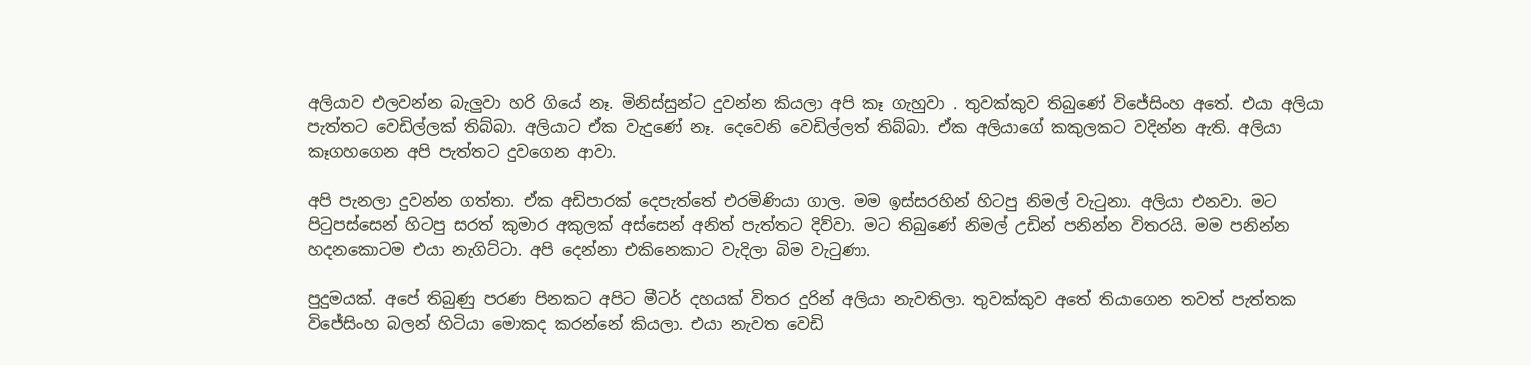අලියාව එලවන්න බැලුවා හරි ගියේ නෑ. මිනිස්සුන්ට දුවන්න කියලා අපි කෑ ගැහුවා . තුවක්කුව තිබු‍ණේ විජේසිංහ අතේ. එයා අලියා පැත්තට වෙඩිල්ලක් තිබ්බා. අලියාට ඒක වැදුණේ නෑ. දෙවෙනි වෙඩිල්ලත් තිබ්බා. ඒක අලියාගේ කකුලකට වදින්න ඇති. අලියා කෑගහගෙන අපි පැත්තට දුවගෙන ආවා.

අපි පැනලා දුවන්න ගත්තා. ඒක අඩිපාරක් දෙපැත්තේ එරමිණියා ගාල. මම ඉස්සරහින් හිටපු නිමල් වැටුනා. අලියා එනවා. මට පිටුපස්සෙන් හිටපු සරත් කුමාර අකුලක් අස්සෙන් අනිත් පැත්තට දිව්වා. මට තිබුණේ නිමල් උඩින් පනින්න විතරයි. මම පනින්න හදනකොටම එයා නැගිට්ටා. අපි දෙන්නා එකිනෙකාට වැදිලා බිම වැටුණා.

පුදුමයක්. අපේ තිබුණු පරණ පිනකට අපිට මීටර් දහයක් විතර දුරින් අලියා නැවතිලා. තුවක්කුව අතේ තියාගෙන තවත් පැත්තක විජේසිංහ බලන් හිටියා මොකද කරන්නේ කියලා. එයා නැවත වෙඩි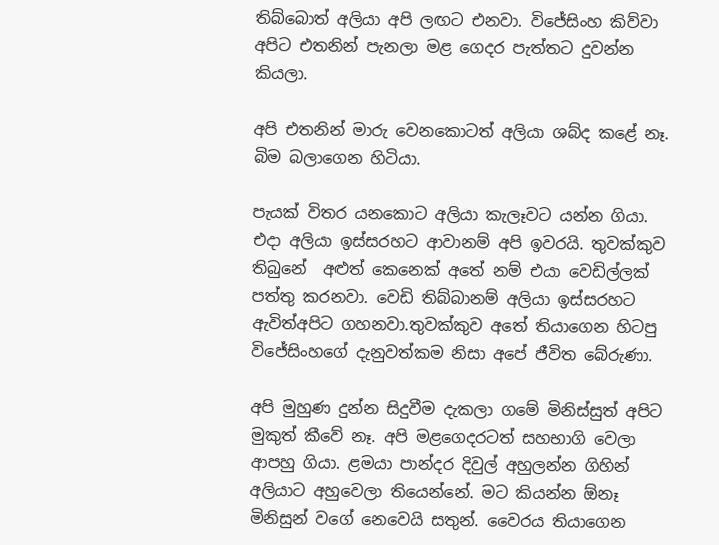තිබ්බොත් අලියා අපි ලඟට එනවා. විජේසිංහ කිව්වා අපිට එතනින් පැනලා මළ ගෙදර පැත්තට දුවන්න කියලා.

අපි එතනින් මාරු වෙනකොටත් අලියා ශබ්ද කළේ නෑ. බිම බලාගෙන හිටියා.

පැයක් විතර යනකොට අලියා කැලෑවට යන්න ගියා. එදා අලියා ඉස්සරහට ආවානම් අපි ඉවරයි. තුවක්කුව තිබුනේ  අළුත් කෙනෙක් අතේ නම් එයා වෙඩිල්ලක් පත්තු කරනවා. වෙඩි තිබ්බානම් අලියා ඉස්සරහට ඇවිත්අපිට ගහනවා.තුවක්කුව අතේ තියාගෙන හිටපු විජේසිංහගේ දැනුවත්කම නිසා අපේ ජීවිත බේරුණා.

අපි මුහුණ දුන්න සිදුවීම දැකලා ගමේ මිනිස්සුත් අපිට මුකුත් කීවේ නෑ. අපි මළගෙදරටත් සහභාගි වෙලා ආපහු ගියා. ළමයා පාන්දර දිවුල් අහුලන්න ගිහින් අලියාට අහුවෙලා තියෙන්නේ. මට කියන්න ඕනෑ මිනිසුන් වගේ නෙවෙයි සතුන්. වෛරය තියාගෙන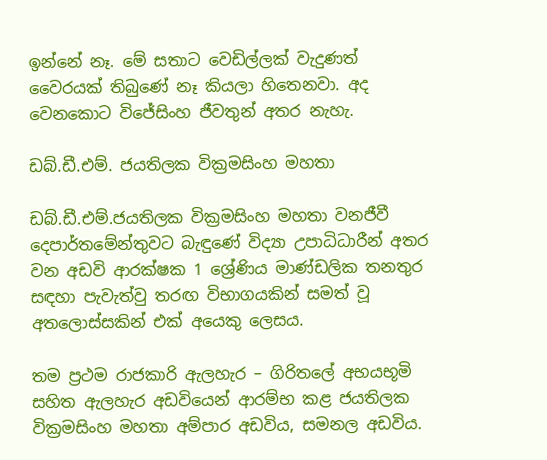ඉන්නේ නෑ. මේ සතාට වෙඩිල්ලක් වැදුණත් වෛරයක් තිබුණේ නෑ කියලා හිතෙනවා. අද වෙනකොට විජේසිංහ ජීවතුන් අතර නැහැ.

ඩබ්.ඩී.එම්. ජයතිලක වික්‍රමසිංහ මහතා

ඩබ්.ඩී.එම්.ජයතිලක වික්‍රමසිංහ මහතා වනජීවී දෙපාර්තමේන්තුවට බැඳුණේ විද්‍යා උපාධිධාරීන් අතර වන අඩවි ආරක්ෂක 1 ශ්‍රේණිය මාණ්ඩලික තනතුර සඳහා පැවැත්වු තරඟ විභාගයකින් සමත් වූ අතලොස්සකින් එක් අයෙකු ලෙසය.

තම ප්‍රථම රාජකාරි ඇලහැර – ගිරිතලේ අභයභූමි සහිත ඇලහැර අඩවියෙන් ආරම්භ කළ ජයතිලක වික්‍රමසිංහ මහතා අම්පාර අඩවිය, සමනල අඩවිය.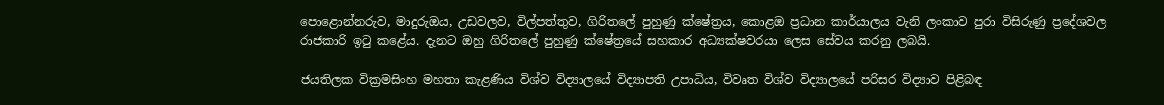පොළොන්නරුව, මාදුරුඔය, උඩවලව, විල්පත්තුව, ගිරිතලේ පුහුණු ක්ෂේත්‍රය, කොළඔ ප්‍රධාන කාර්යාලය වැනි ලංකාව පුරා විසිරුණු ප්‍රදේශවල රාජකාරි ඉටු කළේය. දැනට ඔහු ගිරිතලේ පුහුණු ක්ෂේත්‍රයේ සහකාර අධ්‍යක්ෂවරයා ලෙස සේවය කරනු ලබයි.

ජයතිලක වික්‍රමසිංහ මහතා කැළණිය විශ්ව විද්‍යාලයේ විද්‍යාපති උපාධිය, විවෘත විශ්ව විද්‍යාලයේ පරිසර විද්‍යාව පිළිබඳ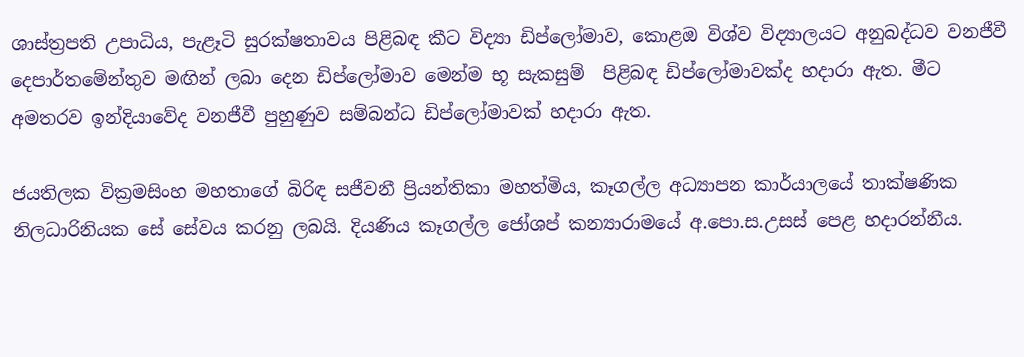ශාස්ත්‍රපති උපාධිය, පැළෑටි සුරක්ෂතාවය පිළිබඳ කීට විද්‍යා ඩිප්ලෝමාව, කොළඔ විශ්ව විද්‍යාලයට අනුබද්ධව වනජීවී දෙපාර්තමේන්තුව මඟින් ලබා දෙන ඩිප්ලෝමාව මෙන්ම භූ සැකසුම්  පිළිබඳ ඩිප්ලෝමාවක්ද හදාරා ඇත. මීට අමතරව ඉන්දියාවේද වනජීවී පුහුණුව සම්බන්ධ ඩිප්ලෝමාවක් හදාරා ඇත.

ජයතිලක වික්‍රමසිංහ මහතාගේ බිරිඳ සජීවනී ප්‍රියන්තිකා මහත්මිය, කෑගල්ල අධ්‍යාපන කාර්යාලයේ තාක්ෂණික නිලධාරිනියක සේ සේවය කරනු ලබයි. දියණිය කෑගල්ල ජෝශප් කන්‍යාරාමයේ අ.පො.ස.උසස් පෙළ හදාරන්නීය.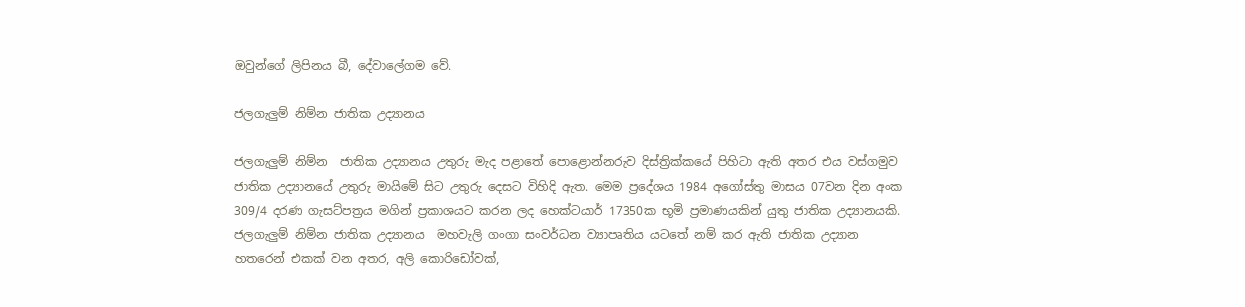ඔවුන්ගේ ලිපිනය බී, දේවාලේගම වේ.

ජලගැලුම් නිම්න ජාතික උද්‍යානය

ජලගැලුම් නිම්න  ජාතික උද්‍යානය උතුරු මැද පළාතේ පොළොන්නරුව දිස්ත්‍රික්කයේ පිහිටා ඇති අතර එය වස්ගමුව ජාතික උද්‍යානයේ උතුරු මායිමේ සිට උතුරු දෙසට විහිදි ඇත. මෙම ප්‍රදේශය 1984 අගෝස්තු මාසය 07වන දින අංක 309/4 දරණ ගැසට්පත්‍රය මගින් ප්‍රකාශයට කරන ලද හෙක්ටයාර් 17350ක භූමි ප්‍රමාණයකින් යුතු ජාතික උද්‍යානයකි. ජලගැලුම් නිම්න ජාතික උද්‍යානය  මහවැලි ගංගා සංවර්ධන ව්‍යාපෘතිය යටතේ නම් කර ඇති ජාතික උද්‍යාන හතරෙන් එකක් වන අතර, අලි කොරිඩෝවක්,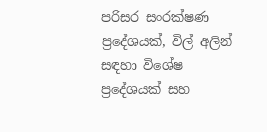පරිසර සංරක්ෂණ ප්‍රදේශයක්, විල් අලින් සඳහා විශේෂ ප්‍රදේශයක් සහ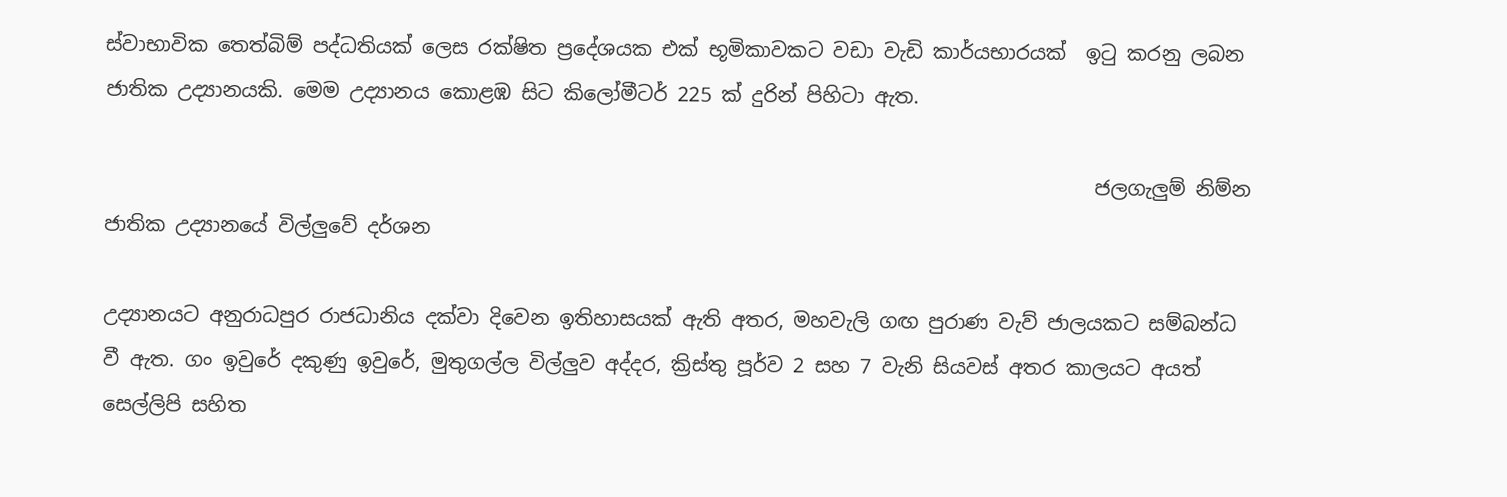ස්වාභාවික තෙත්බිම් පද්ධතියක් ලෙස රක්ෂිත ප්‍රදේශයක එක් භූමිකාවකට වඩා වැඩි කාර්යභාරයක්  ඉටු කරනු ලබන ජාතික උද්‍යානයකි. මෙම උද්‍යානය කොළඹ සිට කිලෝමීටර් 225 ක් දුරින් පිහිටා ඇත.

                                                                                                   ජලගැලුම් නිම්න ජාතික උද්‍යානයේ විල්ලුවේ දර්ශන

උද්‍යානයට අනුරාධපුර රාජධානිය දක්වා දිවෙන ඉතිහාසයක් ඇති අතර, මහවැලි ගඟ පුරාණ වැව් ජාලයකට සම්බන්ධ වී ඇත. ගං ඉවුරේ දකුණු ඉවුරේ, මුතුගල්ල විල්ලුව අද්දර, ක්‍රිස්තු පූර්ව 2 සහ 7 වැනි සියවස් අතර කාලයට අයත් සෙල්ලිපි සහිත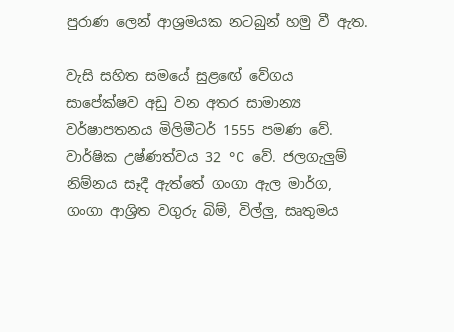පුරාණ ලෙන් ආශ්‍රමයක නටබුන් හමු වී ඇත.

වැසි සහිත සමයේ සුළඟේ වේගය සාපේක්ෂව අඩු වන අතර සාමාන්‍ය වර්ෂාපතනය මිලිමීටර් 1555 පමණ වේ. වාර්ෂික උෂ්ණත්වය 32 °C වේ. ජලගැලුම් නිම්නය සෑදී ඇත්තේ ගංගා ඇල මාර්ග, ගංගා ආශ්‍රිත වගුරු බිම්, විල්ලු, සෘතුමය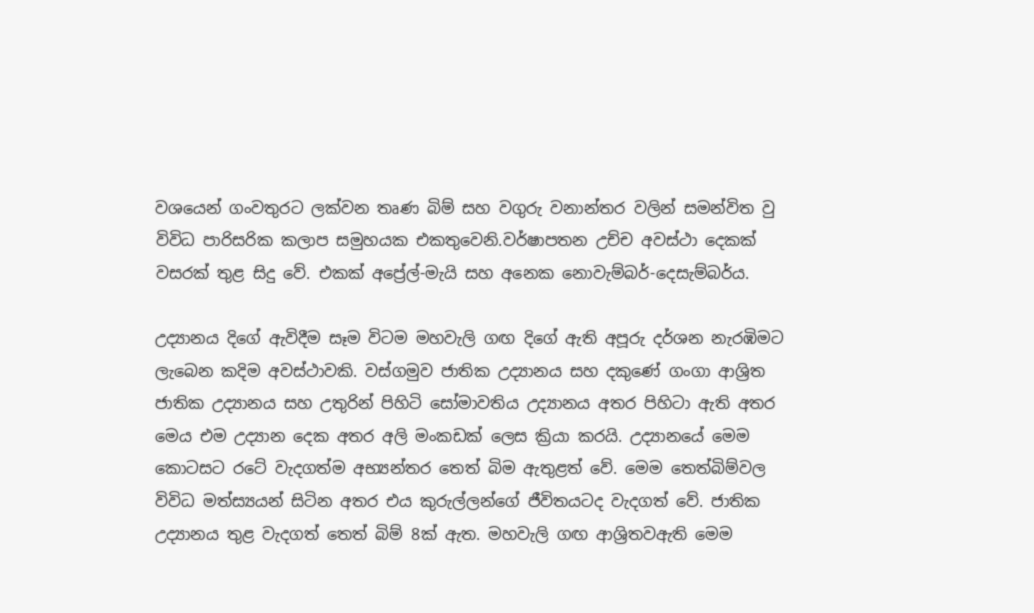වශයෙන් ගංවතුරට ලක්වන තෘණ බිම් සහ වගුරු වනාන්තර වලින් සමන්විත වු විවිධ පාරිසරික කලාප සමුහයක එකතුවෙනි.වර්ෂාපතන උච්ච අවස්ථා දෙකක් වසරක් තුළ සිදු වේ. එකක් අප්‍රේල්-මැයි සහ අනෙක නොවැම්බර්-දෙසැම්බර්ය.

උද්‍යානය දිගේ ඇවිදීම සෑම විටම මහවැලි ගඟ දිගේ ඇති අපූරු දර්ශන නැරඹිමට ලැබෙන කදිම අවස්ථාවකි. වස්ගමුව ජාතික උද්‍යානය සහ දකුණේ ගංගා ආශ්‍රිත ජාතික උද්‍යානය සහ උතුරින් පිහිටි සෝමාවතිය උද්‍යානය අතර පිහිටා ඇති අතර මෙය එම උද්‍යාන දෙක අතර අලි මංකඩක් ලෙස ක්‍රියා කරයි. උද්‍යානයේ මෙම කොටසට රටේ වැදගත්ම අභ්‍යන්තර තෙත් බිම ඇතුළත් වේ. මෙම තෙත්බිම්වල විවිධ මත්ස්‍යයන් සිටින අතර එය කුරුල්ලන්ගේ ජීවිතයටද වැදගත් වේ. ජාතික උද්‍යානය තුළ වැදගත් තෙත් බිම් 8ක් ඇත. මහවැලි ගඟ ආශ්‍රිතවඇති මෙම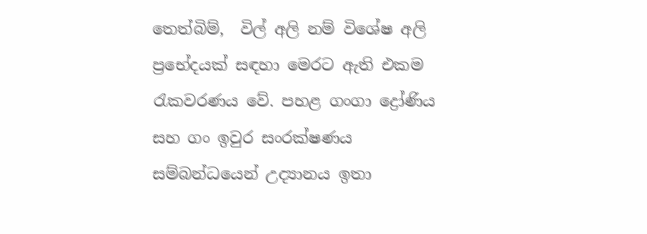තෙත්බිම්,  විල් අලි නම් විශේෂ අලි ප්‍රභේදයක් සඳහා මෙරට ඇති එකම රැකවරණය වේ. පහළ ගංගා ද්‍රෝණිය සහ ගං ඉවුර සංරක්ෂණය සම්බන්ධයෙන් උද්‍යානය ඉතා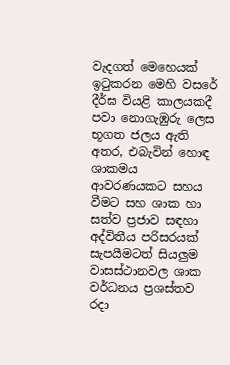වැදගත් මෙහෙයක් ඉටුකරන මෙහි වසරේ දීර්ඝ වියළි කාලයකදී පවා නොගැඹුරු ලෙස භූගත ජලය ඇති අතර, එබැවින් හොඳ ශාකමය ආවරණයකට සහය වීමට සහ ශාක හා සත්ව ප්‍රජාව සඳහා අද්විතීය පරිසරයක් සැපයීමටත් සියලුම වාසස්ථානවල ශාක වර්ධනය ප්‍රශස්තව රදා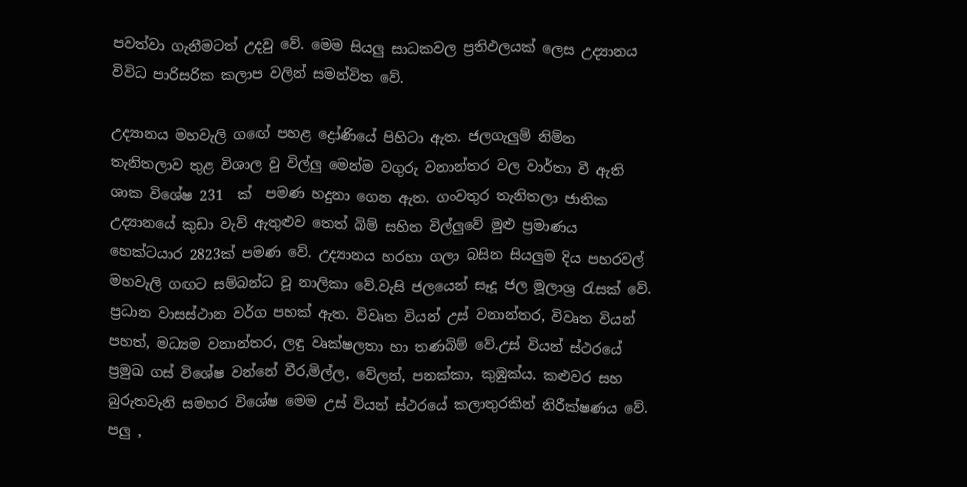පවත්වා ගැනීමටත් උදවු වේ. මෙම සියලු සාධකවල ප්‍රතිඵලයක් ලෙස උද්‍යානය විවිධ පාරිසරික කලාප වලින් සමන්විත වේ.

උද්‍යානය මහවැලි ගඟේ පහළ ද්‍රෝණියේ පිහිටා ඇත. ජලගැලුම් නිම්න තැනිතලාව තුළ විශාල වු විල්ලු මෙන්ම වගුරු වනාන්තර වල වාර්තා වී ඇති ශාක විශේෂ 231  ක්  පමණ හදුනා ගෙන ඇත. ගංවතුර තැනිතලා ජාතික උද්‍යානයේ කුඩා වැව් ඇතුළුව තෙත් බිම් සහිත විල්ලුවේ මුළු ප්‍රමාණය හෙක්ටයාර 2823ක් පමණ වේ. උද්‍යානය හරහා ගලා බසින සියලුම දිය පහරවල් මහවැලි ගඟට සම්බන්ධ වූ නාලිකා වේ.වැසි ජලයෙන් සෑදූ ජල මූලාශ්‍ර රැසක් වේ. ප්‍රධාන වාසස්ථාන වර්ග පහක් ඇත. විවෘත වියන් උස් වනාන්තර, විවෘත වියන් පහත්, මධ්‍යම වනාන්තර, ලඳු වෘක්ෂලතා හා තණබිම් වේ.උස් වියන් ස්ථරයේ ප්‍රමුඛ ගස් විශේෂ වන්නේ වීර,මිල්ල, වේලන්, පනක්කා, කුඹුක්ය. කළුවර සහ බුරුතවැනි සමහර විශේෂ මෙම උස් වියන් ස්ථරයේ කලාතුරකින් නිරීක්ෂණය වේ. පලු ,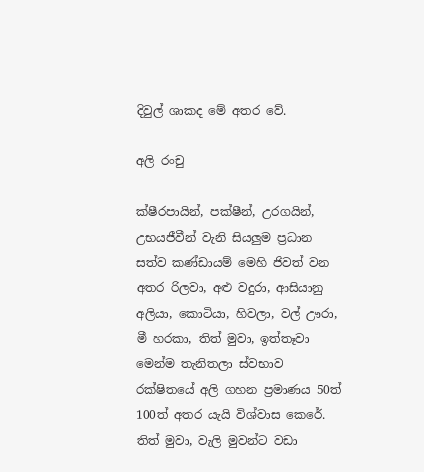දිවුල් ශාකද මේ අතර වේ.

අලි රංචු

ක්ෂීරපායින්, පක්ෂීන්, උරගයින්, උභයජීවීන් වැනි සියලුම ප්‍රධාන සත්ව කණ්ඩායම් මෙහි ජිවත් වන අතර රිලවා, අළු වදුරා, ආසියානු අලියා, කොටියා, හිවලා, වල් ඌරා, මී හරකා, තිත් මුවා, ඉත්තෑවා මෙන්ම තැනිතලා ස්වභාව රක්ෂිතයේ අලි ගහන ප්‍රමාණය 50ත් 100ත් අතර යැයි විශ්වාස කෙරේ. තිත් මුවා, වැලි මුවන්ට වඩා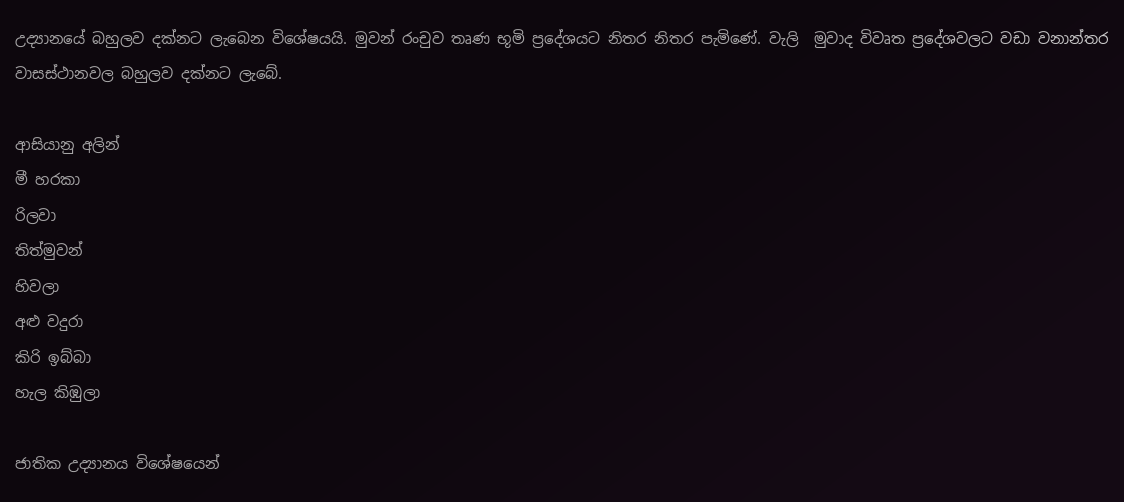උද්‍යානයේ බහුලව දක්නට ලැබෙන විශේෂයයි. මුවන් රංචුව තෘණ භූමි ප්‍රදේශයට නිතර නිතර පැමිණේ. වැලි  මුවාද විවෘත ප්‍රදේශවලට වඩා වනාන්තර වාසස්ථානවල බහුලව දක්නට ලැබේ.

ආසියානු අලින්
මී හරකා
රිලවා
තිත්මුවන්
හිවලා
අළු වදුරා
කිරි ඉබ්බා
හැල කිඹුලා

ජාතික උද්‍යානය විශේෂයෙන්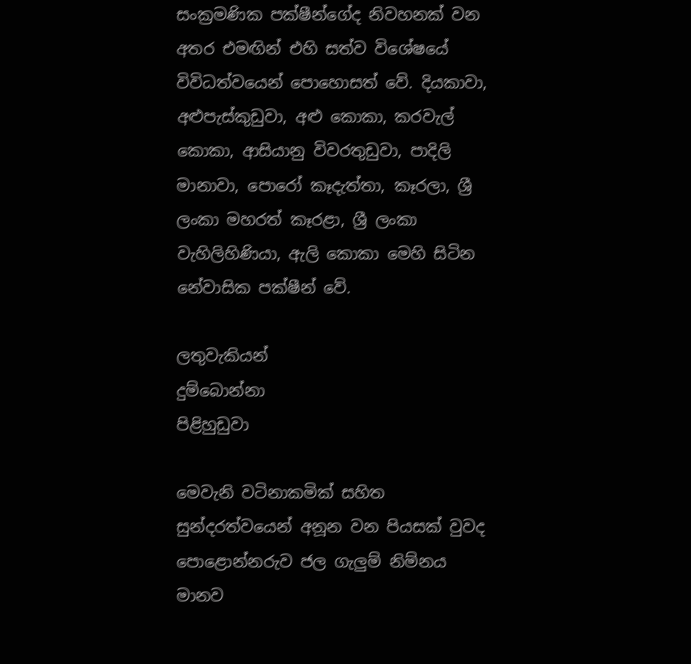සංක්‍රමණික පක්ෂීන්ගේද නිවහනක් වන අතර එමඟින් එහි සත්ව විශේෂයේ විවිධත්වයෙන් පොහොසත් වේ. දියකාවා, අළුපැස්කුඩුවා, අළු කොකා, කරවැල් කොකා, ආසියානු විවරතුඩුවා, පාදිලි මානාවා, පොරෝ කෑදැත්තා, කෑරලා, ශ්‍රී ලංකා මහරත් කෑරළා, ශ්‍රී ලංකා වැහිලිහිණියා, ඇලි කොකා මෙහි සිටින නේවාසික පක්ෂීන් වේ.

ලතුවැකියන්
දුම්බොන්නා
පිළිහුඩුවා

මෙවැනි වටිනාකමික් සහිත සුන්දරත්වයෙන් අනූන වන පියසක් වුවද පොළොන්නරුව ජල ගැලුම් නිම්නය මානව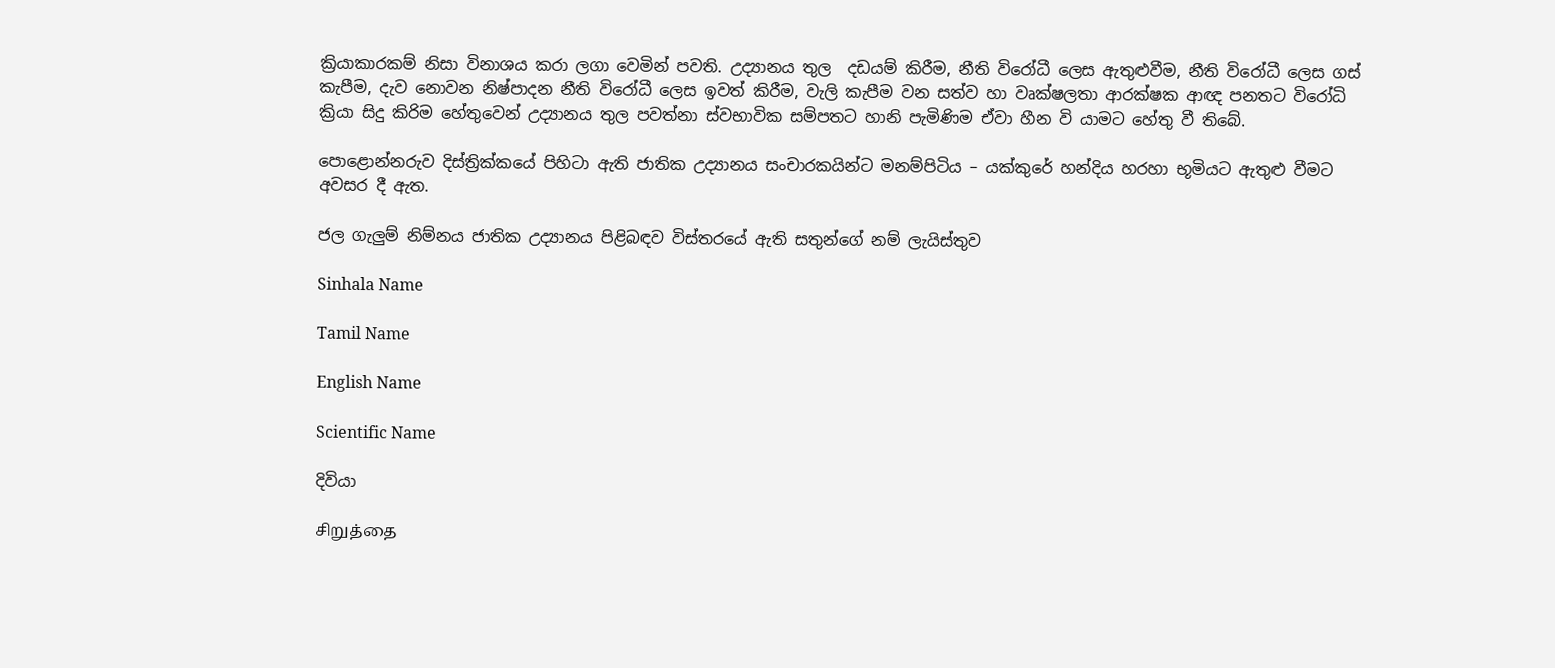ක්‍රියාකාරකම් නිසා විනාශය කරා ලගා වෙමින් පවති. උද්‍යානය තුල  දඩයම් කිරීම, නීති විරෝධී ලෙස ඇතුළුවීම, නීති විරෝධී ලෙස ගස් කැපීම, දැව නොවන නිෂ්පාදන නීති විරෝධී ලෙස ඉවත් කිරීම, වැලි කැපීම වන සත්ව හා වෘක්ෂලතා ආරක්ෂක ආඥ පනතට විරෝධි ක්‍රියා සිදු කිරිම හේතුවෙන් උද්‍යානය තුල පවත්නා ස්වභාවික සම්පතට හානි පැමිණිම ඒවා හීන වි යාමට හේතු වී තිබේ.

පොළොන්නරුව දිස්ත්‍රික්කයේ පිහිටා ඇති ජාතික උද්‍යානය සංචාරකයින්ට මනම්පිටිය – යක්කුරේ හන්දිය හරහා භූමියට ඇතුළු වීමට අවසර දී ඇත.

ජල ගැලුම් නිම්නය ජාතික උද්‍යානය පිළිබඳව විස්තරයේ ඇති සතුන්ගේ නම් ලැයිස්තුව

Sinhala Name

Tamil Name

English Name

Scientific Name

දිවියා

சிறுத்தை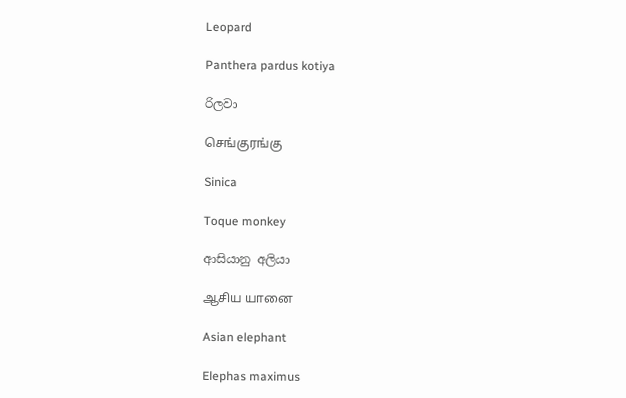Leopard

Panthera pardus kotiya

රිලවා

செங்குரங்கு

Sinica

Toque monkey

ආසියානු අලියා

ஆசிய யானை

Asian elephant

Elephas maximus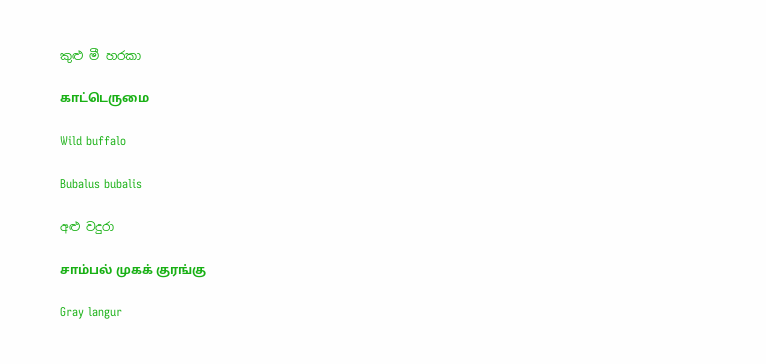කුළු මී හරකා

காட்டெருமை

Wild buffalo

Bubalus bubalis

අළු වදුරා

சாம்பல் முகக் குரங்கு

Gray langur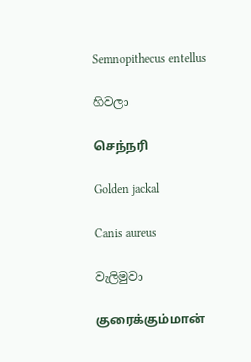Semnopithecus entellus

හිවලා

செந்நரி

Golden jackal

Canis aureus

වැලිමුවා

குரைக்கும்மான்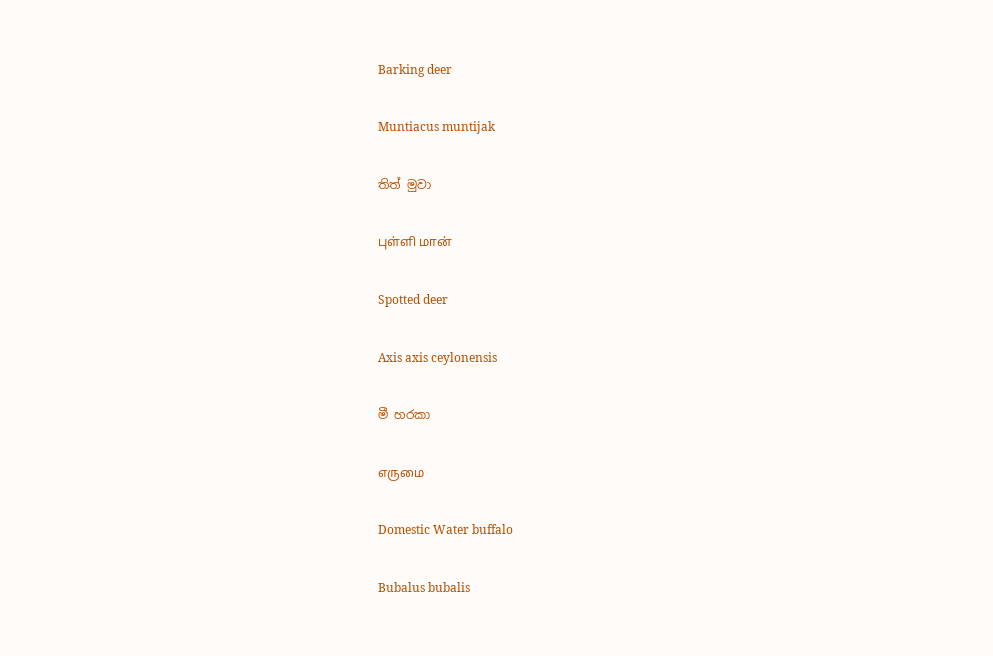Barking deer

Muntiacus muntijak

තිත් මුවා

புள்ளி மான்

Spotted deer

Axis axis ceylonensis

මී හරකා

எருமை

Domestic Water buffalo

Bubalus bubalis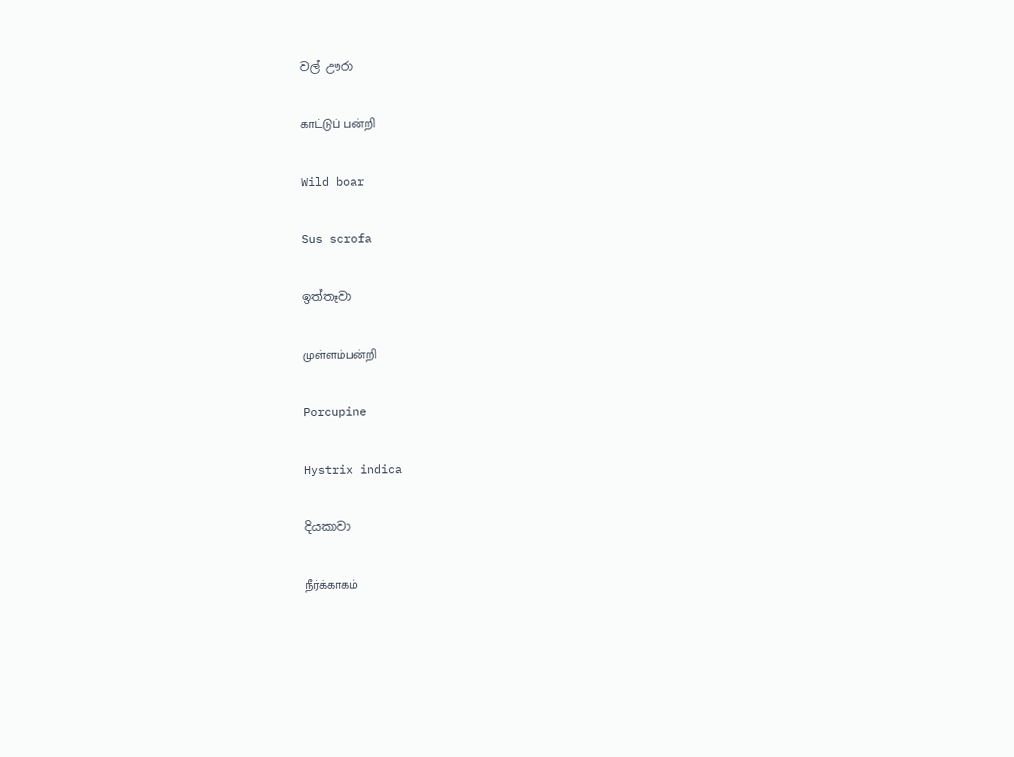වල් ඌරා

காட்டுப் பன்றி

Wild boar

Sus scrofa

ඉත්තෑවා

முள்ளம்பன்றி

Porcupine

Hystrix indica

දියකාවා

நீர்க்காகம்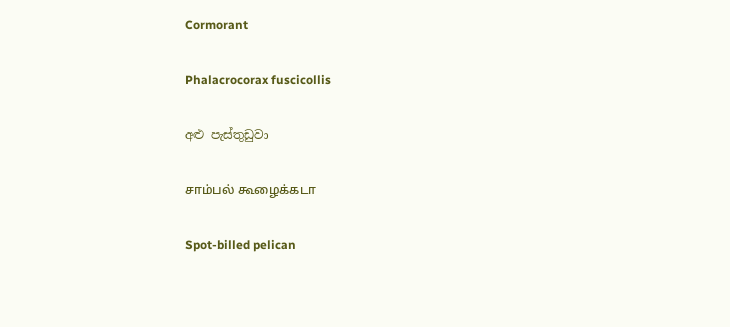Cormorant

Phalacrocorax fuscicollis

අළු පැස්තුඩුවා

சாம்பல் கூழைக்கடா

Spot-billed pelican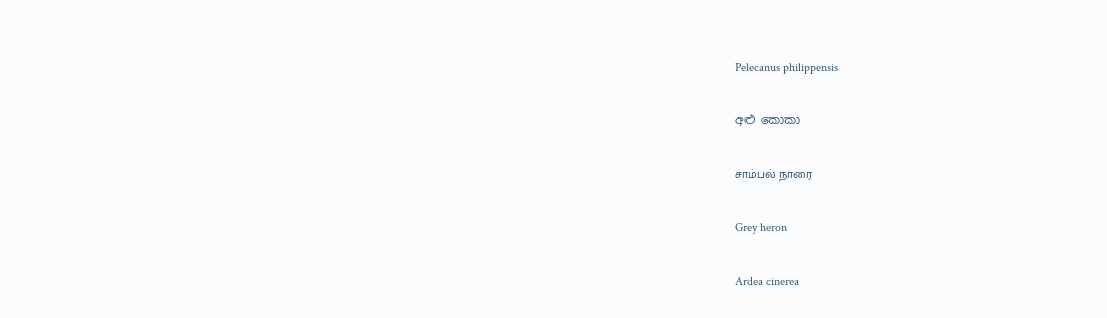Pelecanus philippensis

අළු කොකා

சாம்பல் நாரை

Grey heron

Ardea cinerea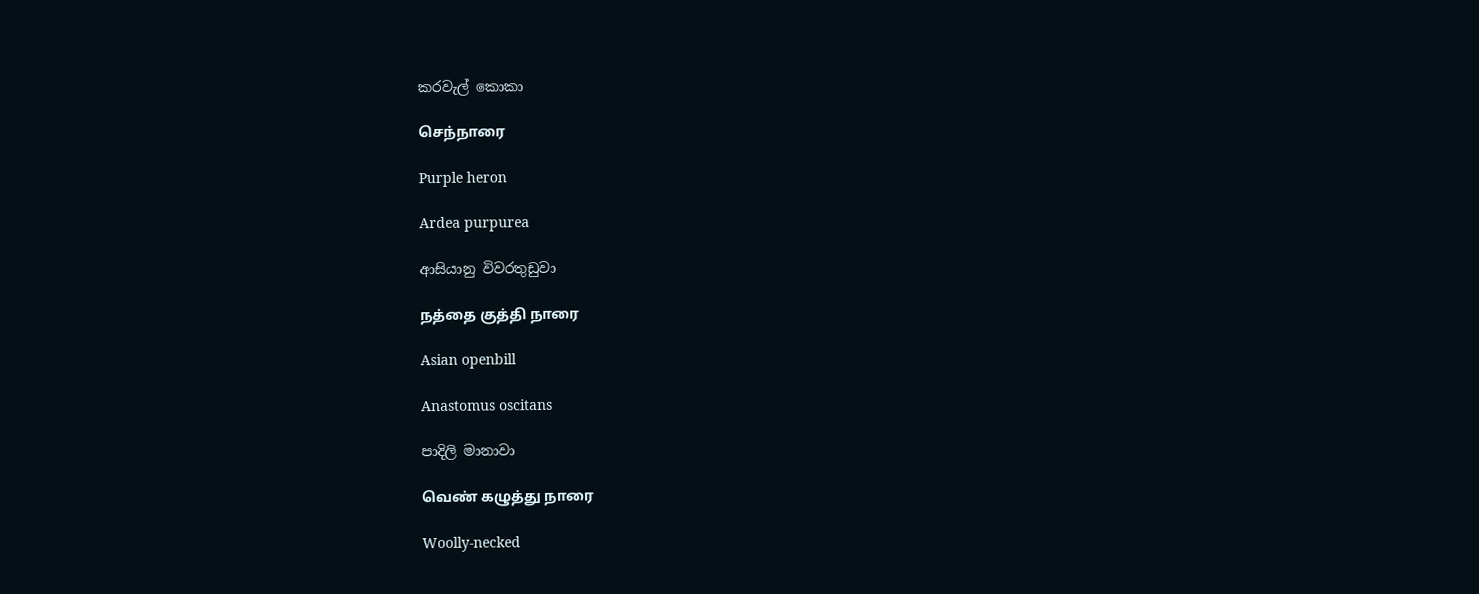කරවැල් කොකා

செந்நாரை

Purple heron

Ardea purpurea

ආසියානු විවරතුඩුවා

நத்தை குத்தி நாரை

Asian openbill

Anastomus oscitans

පාදිලි මානාවා

வெண் கழுத்து நாரை

Woolly-necked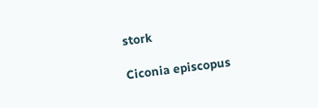stork

Ciconia episcopus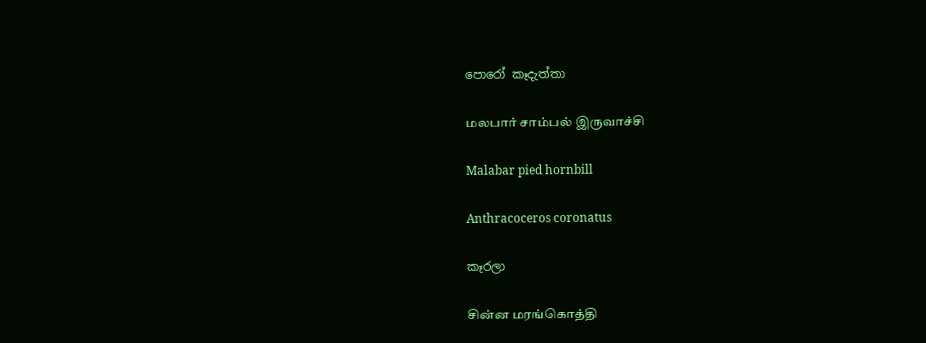පොරෝ කෑදැත්තා

மலபார் சாம்பல் இருவாச்சி

Malabar pied hornbill

Anthracoceros coronatus

කෑරලා

சின்ன மரங்கொத்தி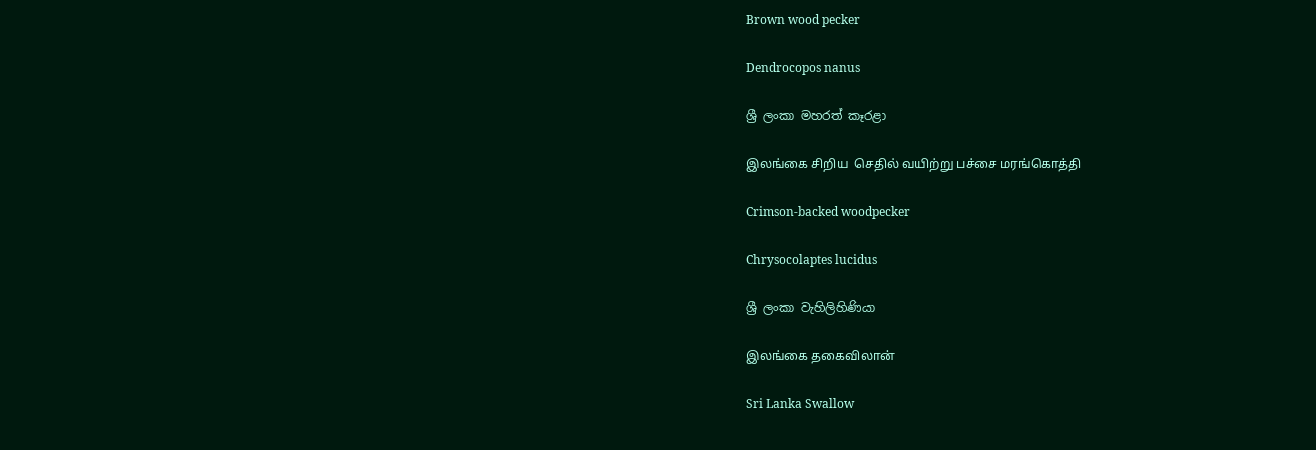Brown wood pecker

Dendrocopos nanus

ශ්‍රී ලංකා මහරත් කෑරළා

இலங்கை சிறிய  செதில் வயிற்று பச்சை மரங்கொத்தி

Crimson-backed woodpecker

Chrysocolaptes lucidus

ශ්‍රී ලංකා වැහිලිහිණියා

இலங்கை தகைவிலான்

Sri Lanka Swallow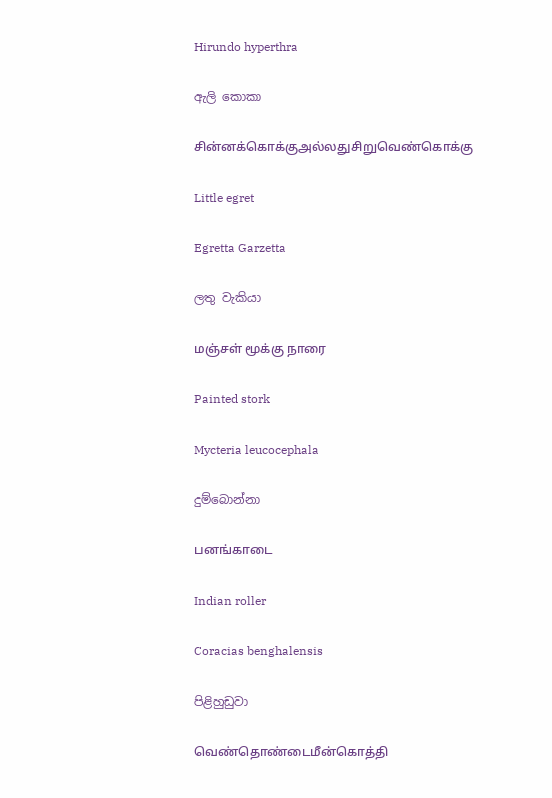Hirundo hyperthra

ඇලි කොකා

சின்னக்கொக்குஅல்லதுசிறுவெண்கொக்கு

Little egret

Egretta Garzetta

ලතු වැකියා

மஞ்சள் மூக்கு நாரை

Painted stork

Mycteria leucocephala

දුම්බොන්නා

பனங்காடை

Indian roller

Coracias benghalensis

පිළිහුඩුවා

வெண்தொண்டைமீன்கொத்தி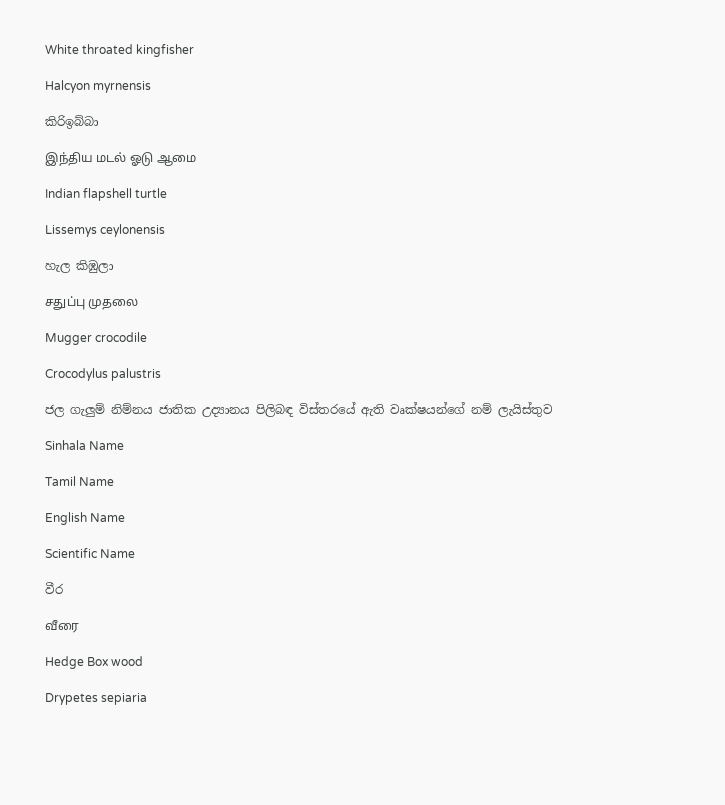White throated kingfisher

Halcyon myrnensis

කිරිඉබ්බා

இந்திய மடல் ஓடு ஆமை

Indian flapshell turtle

Lissemys ceylonensis

හැල කිඹුලා

சதுப்பு முதலை

Mugger crocodile

Crocodylus palustris

ජල ගැලුම් නිම්නය ජාතික උද්‍යානය පිලිබඳ විස්තරයේ ඇති වෘක්ෂයන්ගේ නම් ලැයිස්තුව

Sinhala Name

Tamil Name

English Name

Scientific Name

වීර

வீரை

Hedge Box wood

Drypetes sepiaria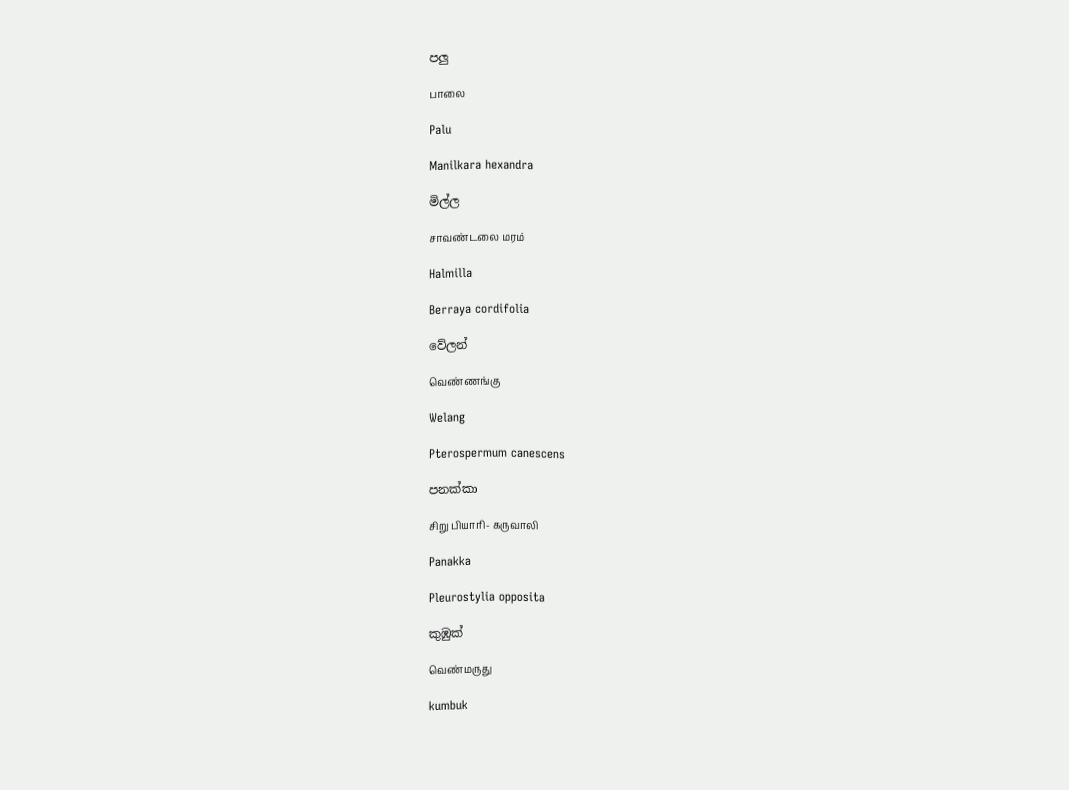පලු

பாலை

Palu

Manilkara hexandra

මිල්ල

சாவண்டலை மரம்

Halmilla

Berraya cordifolia

වේලන්

வெண்ணங்கு

Welang

Pterospermum canescens

පනක්කා

சிறு பியாரி- கருவாலி

Panakka

Pleurostylia opposita

කුඹුක්

வெண்மருது

kumbuk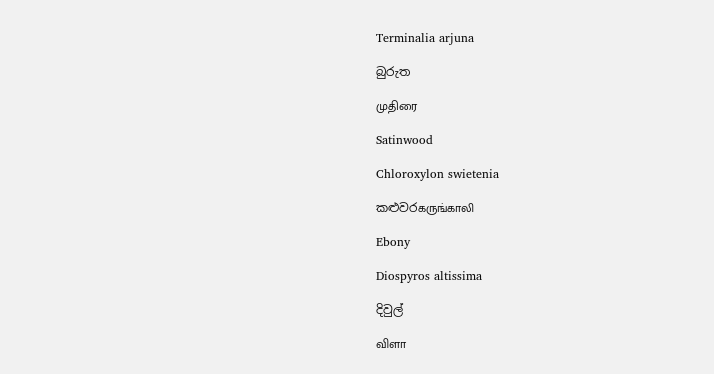Terminalia arjuna

බුරුත

முதிரை

Satinwood

Chloroxylon swietenia

කළුවරகருங்காலி

Ebony

Diospyros altissima

දිවුල්

விளா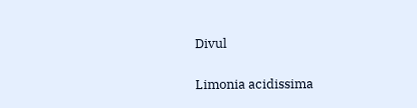Divul

Limonia acidissima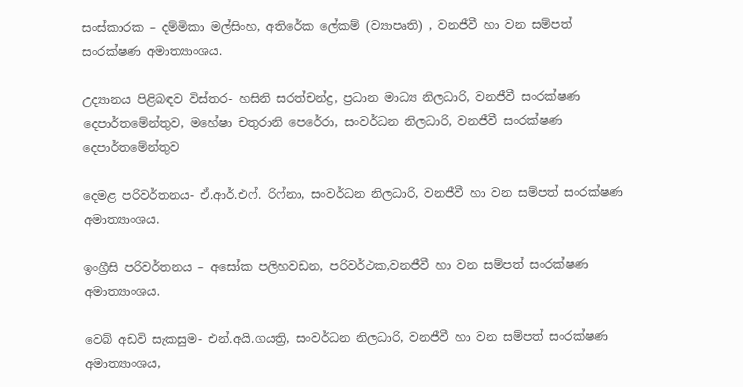සංස්කාරක – දම්මිකා මල්සිංහ, අතිරේක ලේකම් (ව්‍යාපෘති) , වනජීවී හා වන සම්පත් සංරක්ෂණ අමාත්‍යාංශය.

උද්‍යානය පිළිබඳව විස්තර- හසිනි සරත්චන්ද්‍ර, ප්‍රධාන මාධ්‍ය නිලධාරි, වනජීවී සංරක්ෂණ දෙපාර්තමේන්තුව, මහේෂා චතුරානි පෙරේරා, සංවර්ධන නිලධාරි, වනජීවී සංරක්ෂණ දෙපාර්තමේන්තුව

දෙමළ පරිවර්තනය- ඒ.ආර්.එෆ්. රිෆ්නා, සංවර්ධන නිලධාරි, වනජීවී හා වන සම්පත් සංරක්ෂණ අමාත්‍යාංශය.

ඉංග්‍රීසි පරිවර්තනය – අසෝක පලිහවඩන, පරිවර්ථක,වනජීවී හා වන සම්පත් සංරක්ෂණ අමාත්‍යාංශය.

වෙබ් අඩවි සැකසුම- එන්.අයි.ගයත්‍රි, සංවර්ධන නිලධාරි, වනජීවී හා වන සම්පත් සංරක්ෂණ අමාත්‍යාංශය,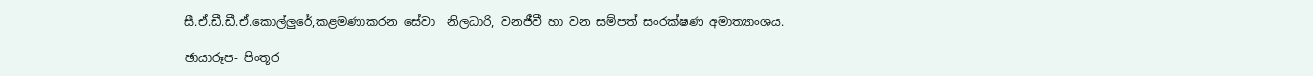සී.ඒ.ඩී.ඩී.ඒ.කොල්ලුරේ,කළමණාකරන සේවා  නිලධාරි, වනජීවී හා වන සම්පත් සංරක්ෂණ අමාත්‍යාංශය.

ඡායාරූප- පිංතූර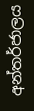අන්තර්ජාලය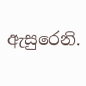ඇසුරෙනි.